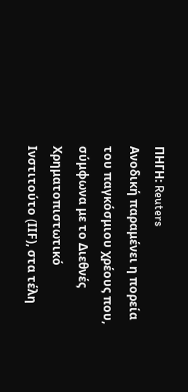ΠΗΓΗ: Reuters
Ανοδική παραμένει η πορεία του παγκόσμιου χρέους που, σύμφωνα με το Διεθνές Χρηματοπιστωτικό Ινστιτούτο (IΙF), στα τέλη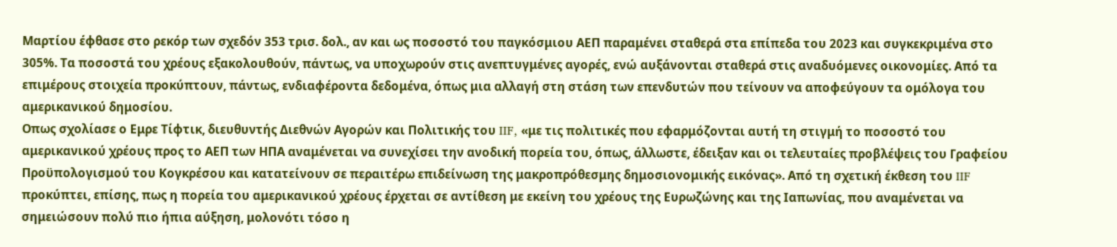Μαρτίου έφθασε στο ρεκόρ των σχεδόν 353 τρισ. δολ., αν και ως ποσοστό του παγκόσμιου ΑΕΠ παραμένει σταθερά στα επίπεδα του 2023 και συγκεκριμένα στο 305%. Τα ποσοστά του χρέους εξακολουθούν, πάντως, να υποχωρούν στις ανεπτυγμένες αγορές, ενώ αυξάνονται σταθερά στις αναδυόμενες οικονομίες. Από τα επιμέρους στοιχεία προκύπτουν, πάντως, ενδιαφέροντα δεδομένα, όπως μια αλλαγή στη στάση των επενδυτών που τείνουν να αποφεύγουν τα ομόλογα του αμερικανικού δημοσίου.
Οπως σχολίασε ο Εμρε Τίφτικ, διευθυντής Διεθνών Αγορών και Πολιτικής του IIF, «με τις πολιτικές που εφαρμόζονται αυτή τη στιγμή το ποσοστό του αμερικανικού χρέους προς το ΑΕΠ των ΗΠΑ αναμένεται να συνεχίσει την ανοδική πορεία του, όπως, άλλωστε, έδειξαν και οι τελευταίες προβλέψεις του Γραφείου Προϋπολογισμού του Κογκρέσου και κατατείνουν σε περαιτέρω επιδείνωση της μακροπρόθεσμης δημοσιονομικής εικόνας». Από τη σχετική έκθεση του IIF προκύπτει, επίσης, πως η πορεία του αμερικανικού χρέους έρχεται σε αντίθεση με εκείνη του χρέους της Ευρωζώνης και της Ιαπωνίας, που αναμένεται να σημειώσουν πολύ πιο ήπια αύξηση, μολονότι τόσο η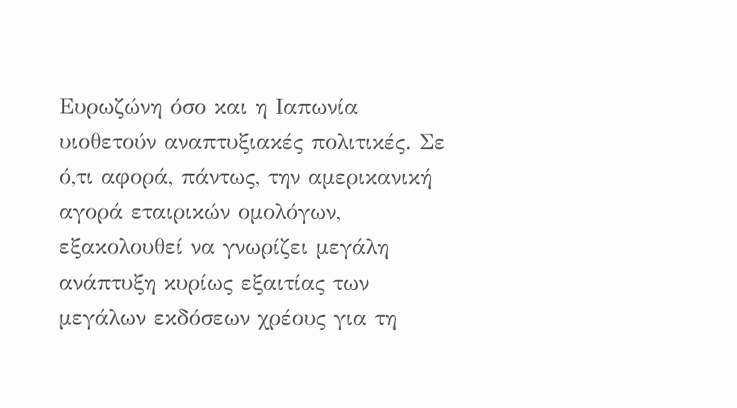Ευρωζώνη όσο και η Ιαπωνία υιοθετούν αναπτυξιακές πολιτικές. Σε ό,τι αφορά, πάντως, την αμερικανική αγορά εταιρικών ομολόγων, εξακολουθεί να γνωρίζει μεγάλη ανάπτυξη κυρίως εξαιτίας των μεγάλων εκδόσεων χρέους για τη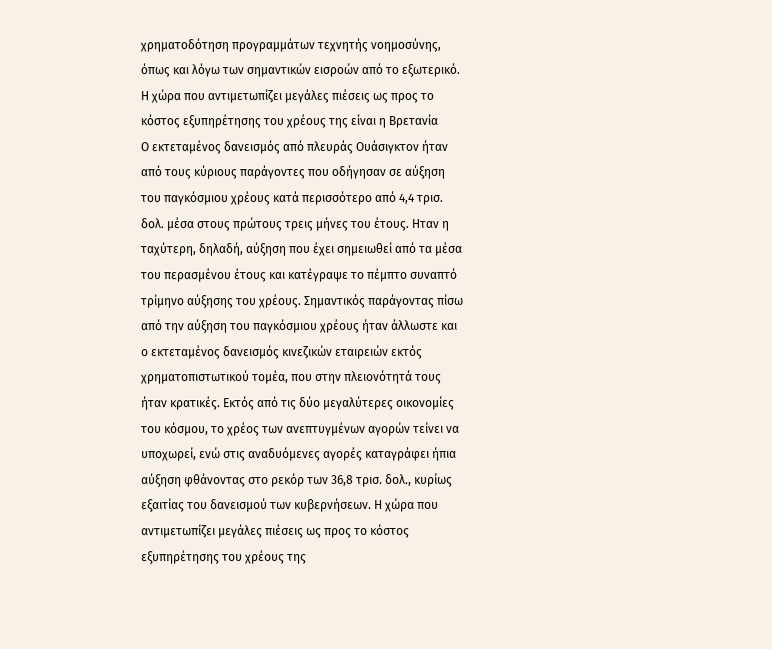χρηματοδότηση προγραμμάτων τεχνητής νοημοσύνης, όπως και λόγω των σημαντικών εισροών από το εξωτερικό.
Η χώρα που αντιμετωπίζει μεγάλες πιέσεις ως προς το κόστος εξυπηρέτησης του χρέους της είναι η Βρετανία
Ο εκτεταμένος δανεισμός από πλευράς Ουάσιγκτον ήταν από τους κύριους παράγοντες που οδήγησαν σε αύξηση του παγκόσμιου χρέους κατά περισσότερο από 4,4 τρισ. δολ. μέσα στους πρώτους τρεις μήνες του έτους. Ηταν η ταχύτερη, δηλαδή, αύξηση που έχει σημειωθεί από τα μέσα του περασμένου έτους και κατέγραψε το πέμπτο συναπτό τρίμηνο αύξησης του χρέους. Σημαντικός παράγοντας πίσω από την αύξηση του παγκόσμιου χρέους ήταν άλλωστε και ο εκτεταμένος δανεισμός κινεζικών εταιρειών εκτός χρηματοπιστωτικού τομέα, που στην πλειονότητά τους ήταν κρατικές. Εκτός από τις δύο μεγαλύτερες οικονομίες του κόσμου, το χρέος των ανεπτυγμένων αγορών τείνει να υποχωρεί, ενώ στις αναδυόμενες αγορές καταγράφει ήπια αύξηση φθάνοντας στο ρεκόρ των 36,8 τρισ. δολ., κυρίως εξαιτίας του δανεισμού των κυβερνήσεων. Η χώρα που αντιμετωπίζει μεγάλες πιέσεις ως προς το κόστος εξυπηρέτησης του χρέους της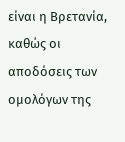είναι η Βρετανία, καθώς οι αποδόσεις των ομολόγων της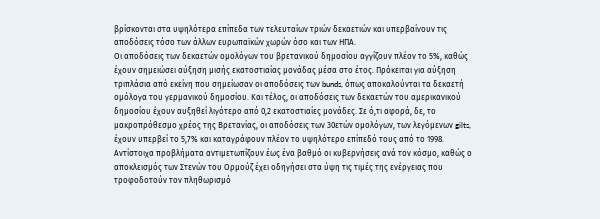βρίσκονται στα υψηλότερα επίπεδα των τελευταίων τριών δεκαετιών και υπερβαίνουν τις αποδόσεις τόσο των άλλων ευρωπαϊκών χωρών όσο και των ΗΠΑ.
Οι αποδόσεις των δεκαετών ομολόγων του βρετανικού δημοσίου αγγίζουν πλέον το 5%, καθώς έχουν σημειώσει αύξηση μισής εκατοστιαίας μονάδας μέσα στο έτος. Πρόκειται για αύξηση τριπλάσια από εκείνη που σημείωσαν οι αποδόσεις των bunds, όπως αποκαλούνται τα δεκαετή ομόλογα του γερμανικού δημοσίου. Και τέλος, οι αποδόσεις των δεκαετών του αμερικανικού δημοσίου έχουν αυξηθεί λιγότερο από 0,2 εκατοστιαίες μονάδες. Σε ό,τι αφορά, δε, το μακροπρόθεσμο χρέος της Βρετανίας, οι αποδόσεις των 30ετών ομολόγων, των λεγόμενων gilts, έχουν υπερβεί το 5,7% και καταγράφουν πλέον το υψηλότερο επίπεδό τους από το 1998. Αντίστοιχα προβλήματα αντιμετωπίζουν έως ένα βαθμό οι κυβερνήσεις ανά τον κόσμο, καθώς ο αποκλεισμός των Στενών του Ορμούζ έχει οδηγήσει στα ύψη τις τιμές της ενέργειας που τροφοδοτούν τον πληθωρισμό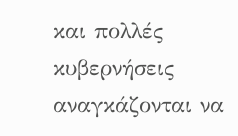και πολλές κυβερνήσεις αναγκάζονται να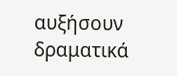αυξήσουν δραματικά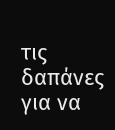τις δαπάνες για να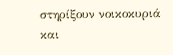στηρίξουν νοικοκυριά και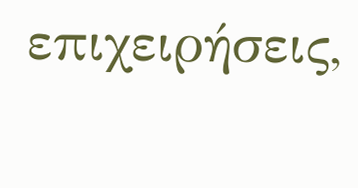επιχειρήσεις,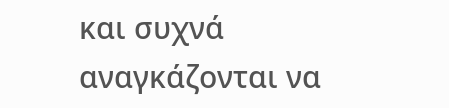και συχνά αναγκάζονται να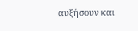αυξήσουν και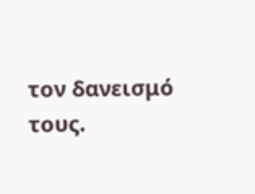τον δανεισμό τους.